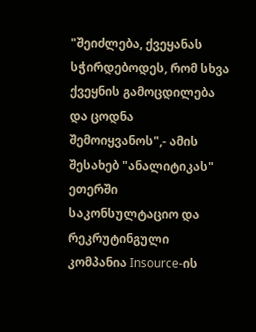"შეიძლება, ქვეყანას სჭირდებოდეს, რომ სხვა ქვეყნის გამოცდილება და ცოდნა შემოიყვანოს",- ამის შესახებ "ანალიტიკას" ეთერში საკონსულტაციო და რეკრუტინგული კომპანია Insource-ის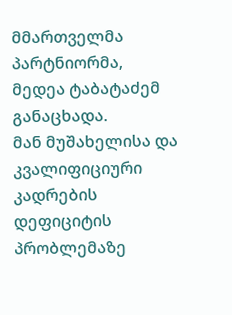მმართველმა პარტნიორმა, მედეა ტაბატაძემ განაცხადა.
მან მუშახელისა და კვალიფიციური კადრების დეფიციტის პრობლემაზე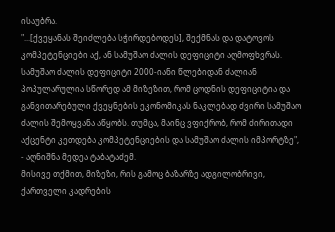ისაუბრა.
"...[ქვეყანას შეიძლება სჭირდებოდეს], შექმნას და დატოვოს კომპეტენციები აქ, ან სამუშაო ძალის დეფიციტი აღმოფხვრას. სამუშაო ძალის დეფიციტი 2000-იანი წლებიდან ძალიან პოპულარულია სწორედ ამ მიზეზით, რომ ცოდნის დეფიციტია და განვითარებული ქვეყნების ეკონომიკას ნაკლებად ძვირი სამუშაო ძალის შემოყვანა აწყობს. თუმცა, მაინც ვფიქრობ, რომ ძირითადი აქცენტი კეთდება კომპეტენციების და სამუშაო ძალის იმპორტზე", - აღნიშნა მედეა ტაბატაძემ.
მისივე თქმით, მიზეზი, რის გამოც ბაზარზე ადგილობრივი, ქართველი კადრების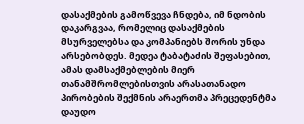დასაქმების გამოწვევა ჩნდება, იმ ნდობის დაკარგვაა, რომელიც დასაქმების მსურველებსა და კომპანიებს შორის უნდა არსებობდეს. მედეა ტაბატაძის შეფასებით, ამას დამსაქმებლების მიერ თანამშრომლებისთვის არასათანადო პირობების შექმნის არაერთმა პრეცედენტმა დაუდო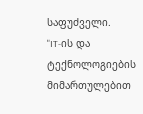საფუძველი.
"IT-ის და ტექნოლოგიების მიმართულებით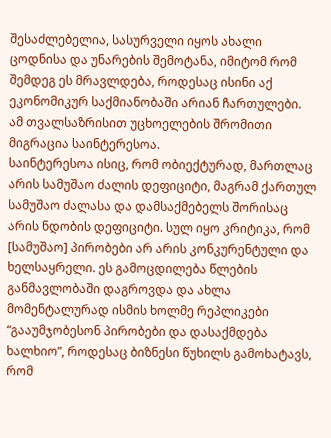შესაძლებელია, სასურველი იყოს ახალი ცოდნისა და უნარების შემოტანა, იმიტომ რომ შემდეგ ეს მრავლდება, როდესაც ისინი აქ ეკონომიკურ საქმიანობაში არიან ჩართულები. ამ თვალსაზრისით უცხოელების შრომითი მიგრაცია საინტერესოა.
საინტერესოა ისიც, რომ ობიექტურად, მართლაც არის სამუშაო ძალის დეფიციტი, მაგრამ ქართულ სამუშაო ძალასა და დამსაქმებელს შორისაც არის ნდობის დეფიციტი. სულ იყო კრიტიკა, რომ [სამუშაო] პირობები არ არის კონკურენტული და ხელსაყრელი. ეს გამოცდილება წლების განმავლობაში დაგროვდა და ახლა მომენტალურად ისმის ხოლმე რეპლიკები “გააუმჯობესონ პირობები და დასაქმდება ხალხიო”, როდესაც ბიზნესი წუხილს გამოხატავს, რომ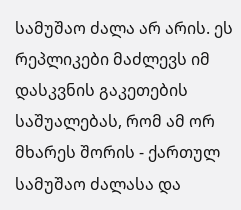სამუშაო ძალა არ არის. ეს რეპლიკები მაძლევს იმ დასკვნის გაკეთების საშუალებას, რომ ამ ორ მხარეს შორის - ქართულ სამუშაო ძალასა და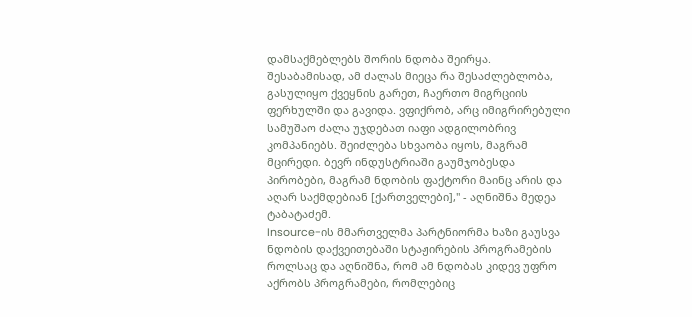დამსაქმებლებს შორის ნდობა შეირყა. შესაბამისად, ამ ძალას მიეცა რა შესაძლებლობა, გასულიყო ქვეყნის გარეთ, ჩაერთო მიგრციის ფერხულში და გავიდა. ვფიქრობ, არც იმიგრირებული სამუშაო ძალა უჯდებათ იაფი ადგილობრივ კომპანიებს. შეიძლება სხვაობა იყოს, მაგრამ მცირედი. ბევრ ინდუსტრიაში გაუმჯობესდა პირობები, მაგრამ ნდობის ფაქტორი მაინც არის და აღარ საქმდებიან [ქართველები]," - აღნიშნა მედეა ტაბატაძემ.
Insource-ის მმართველმა პარტნიორმა ხაზი გაუსვა ნდობის დაქვეითებაში სტაჟირების პროგრამების როლსაც და აღნიშნა, რომ ამ ნდობას კიდევ უფრო აქრობს პროგრამები, რომლებიც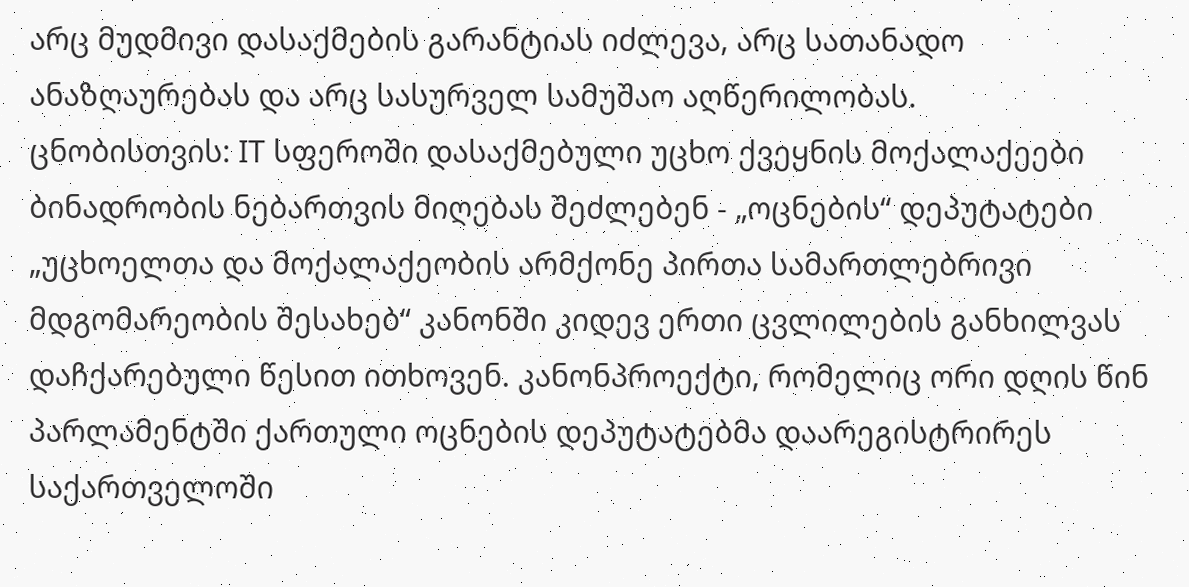არც მუდმივი დასაქმების გარანტიას იძლევა, არც სათანადო ანაზღაურებას და არც სასურველ სამუშაო აღწერილობას.
ცნობისთვის: IT სფეროში დასაქმებული უცხო ქვეყნის მოქალაქეები ბინადრობის ნებართვის მიღებას შეძლებენ - „ოცნების“ დეპუტატები „უცხოელთა და მოქალაქეობის არმქონე პირთა სამართლებრივი მდგომარეობის შესახებ“ კანონში კიდევ ერთი ცვლილების განხილვას დაჩქარებული წესით ითხოვენ. კანონპროექტი, რომელიც ორი დღის წინ პარლამენტში ქართული ოცნების დეპუტატებმა დაარეგისტრირეს საქართველოში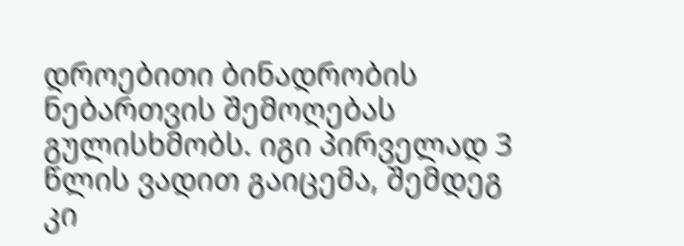დროებითი ბინადრობის ნებართვის შემოღებას გულისხმობს. იგი პირველად 3 წლის ვადით გაიცემა, შემდეგ კი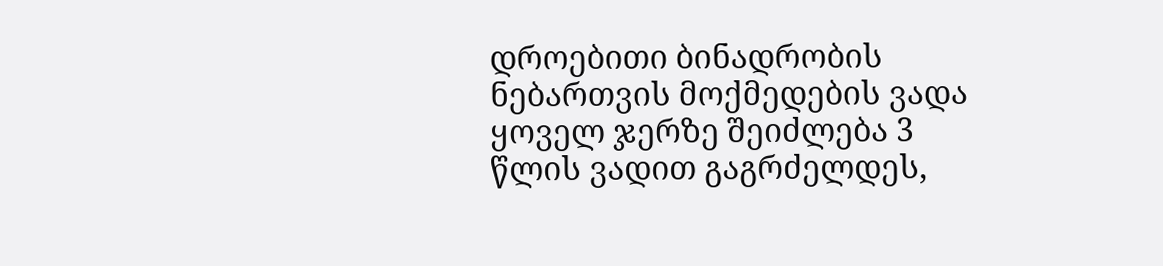დროებითი ბინადრობის ნებართვის მოქმედების ვადა ყოველ ჯერზე შეიძლება 3 წლის ვადით გაგრძელდეს,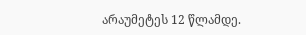არაუმეტეს 12 წლამდე.